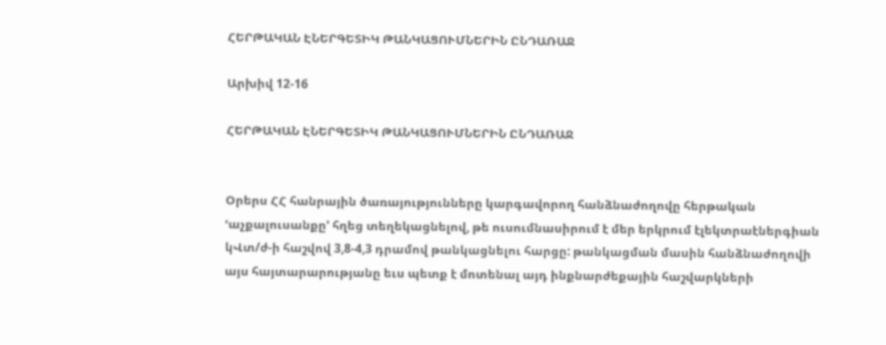ՀԵՐԹԱԿԱՆ ԷՆԵՐԳԵՏԻԿ ԹԱՆԿԱՑՈՒՄՆԵՐԻՆ ԸՆԴԱՌԱՋ

Արխիվ 12-16

ՀԵՐԹԱԿԱՆ ԷՆԵՐԳԵՏԻԿ ԹԱՆԿԱՑՈՒՄՆԵՐԻՆ ԸՆԴԱՌԱՋ


Օրերս ՀՀ հանրային ծառայությունները կարգավորող հանձնաժողովը հերթական ՙաչքալուսանքը՚ հղեց տեղեկացնելով, թե ուսումնասիրում է մեր երկրում էլեկտրաէներգիան կՎտ/ժ-ի հաշվով 3,8-4,3 դրամով թանկացնելու հարցը: թանկացման մասին հանձնաժողովի այս հայտարարությանը եւս պետք է մոտենալ այդ ինքնարժեքային հաշվարկների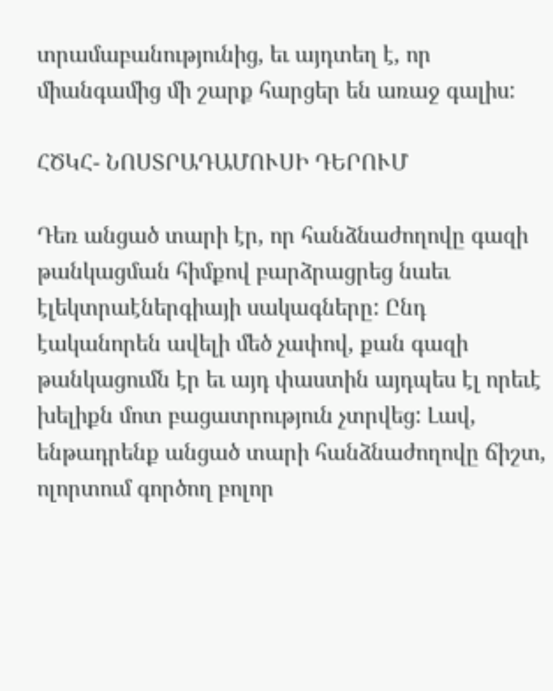տրամաբանությունից, եւ այդտեղ է, որ միանգամից մի շարք հարցեր են առաջ գալիս:

ՀԾԿՀ- ՆՈՍՏՐԱԴԱՄՈՒՍԻ ԴԵՐՈՒՄ

Դեռ անցած տարի էր, որ հանձնաժողովը գազի թանկացման հիմքով բարձրացրեց նաեւ էլեկտրաէներգիայի սակագները: Ընդ էականորեն ավելի մեծ չափով, քան գազի թանկացումն էր եւ այդ փաստին այդպես էլ որեւէ խելիքն մոտ բացատրություն չտրվեց: Լավ, ենթադրենք անցած տարի հանձնաժողովը ճիշտ, ոլորտում գործող բոլոր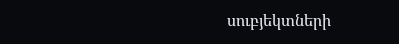սուբյեկտների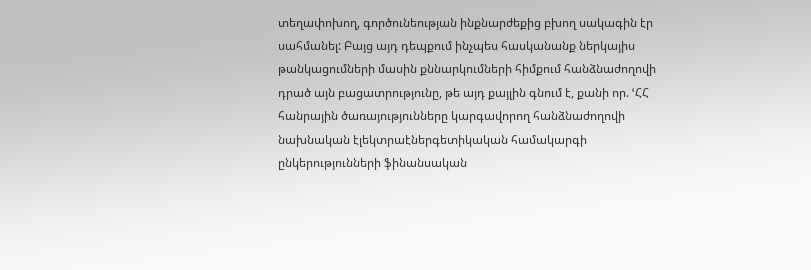տեղափոխող, գործունեության ինքնարժեքից բխող սակագին էր սահմանել: Բայց այդ դեպքում ինչպես հասկանանք ներկայիս թանկացումների մասին քննարկումների հիմքում հանձնաժողովի դրած այն բացատրությունը, թե այդ քայլին գնում է, քանի որ. ՙՀՀ հանրային ծառայությունները կարգավորող հանձնաժողովի նախնական էլեկտրաէներգետիկական համակարգի ընկերությունների ֆինանսական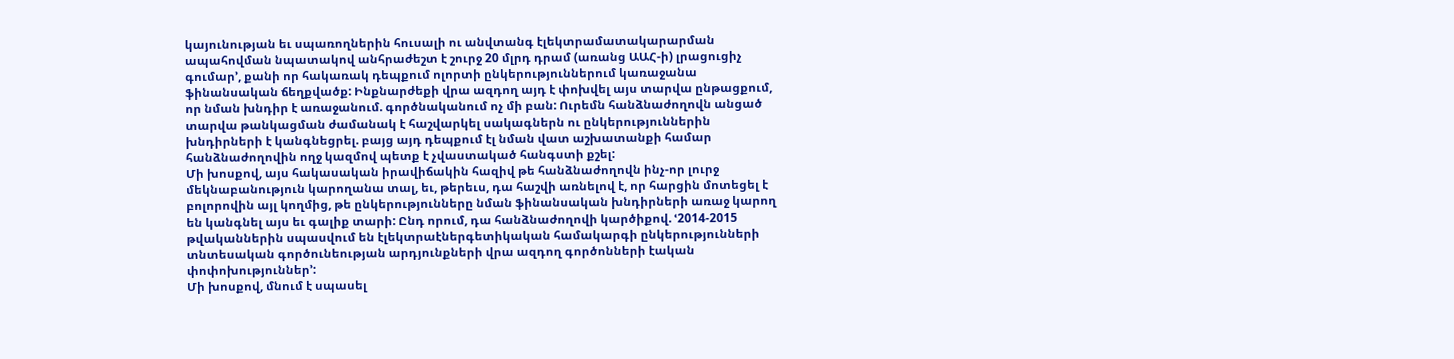կայունության եւ սպառողներին հուսալի ու անվտանգ էլեկտրամատակարարման ապահովման նպատակով անհրաժեշտ է շուրջ 20 մլրդ դրամ (առանց ԱԱՀ-ի) լրացուցիչ գումար՚, քանի որ հակառակ դեպքում ոլորտի ընկերություններում կառաջանա ֆինանսական ճեղքվածք: Ինքնարժեքի վրա ազդող այդ է փոխվել այս տարվա ընթացքում, որ նման խնդիր է առաջանում. գործնականում ոչ մի բան: Ուրեմն հանձնաժողովն անցած տարվա թանկացման ժամանակ է հաշվարկել սակագներն ու ընկերություններին խնդիրների է կանգնեցրել. բայց այդ դեպքում էլ նման վատ աշխատանքի համար հանձնաժողովին ողջ կազմով պետք է չվաստակած հանգստի քշել:
Մի խոսքով, այս հակասական իրավիճակին հազիվ թե հանձնաժողովն ինչ-որ լուրջ մեկնաբանություն կարողանա տալ, եւ, թերեւս, դա հաշվի առնելով է, որ հարցին մոտեցել է բոլորովին այլ կողմից, թե ընկերությունները նման ֆինանսական խնդիրների առաջ կարող են կանգնել այս եւ գալիք տարի: Ընդ որում, դա հանձնաժողովի կարծիքով. ՙ2014-2015 թվականներին սպասվում են էլեկտրաէներգետիկական համակարգի ընկերությունների տնտեսական գործունեության արդյունքների վրա ազդող գործոնների էական փոփոխություններ՚:
Մի խոսքով, մնում է սպասել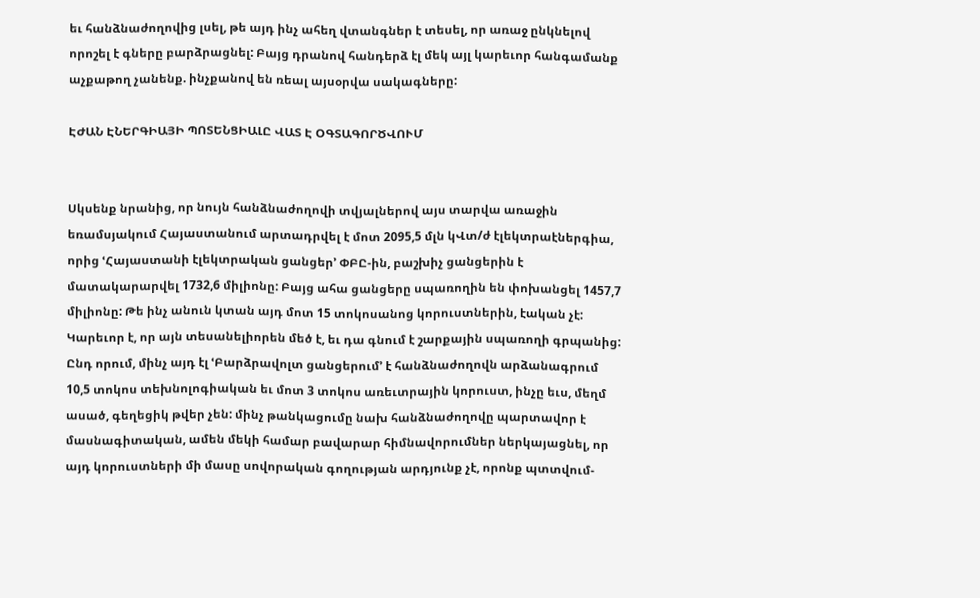եւ հանձնաժողովից լսել, թե այդ ինչ ահեղ վտանգներ է տեսել, որ առաջ ընկնելով որոշել է գները բարձրացնել: Բայց դրանով հանդերձ էլ մեկ այլ կարեւոր հանգամանք աչքաթող չանենք. ինչքանով են ռեալ այսօրվա սակագները:

ԷԺԱՆ ԷՆԵՐԳԻԱՅԻ ՊՈՏԵՆՑԻԱԼԸ ՎԱՏ Է ՕԳՏԱԳՈՐԾՎՈՒՄ


Սկսենք նրանից, որ նույն հանձնաժողովի տվյալներով այս տարվա առաջին եռամսյակում Հայաստանում արտադրվել է մոտ 2095,5 մլն կՎտ/ժ էլեկտրաէներգիա, որից ՙՀայաստանի էլեկտրական ցանցեր՚ ՓԲԸ-ին, բաշխիչ ցանցերին է մատակարարվել 1732,6 միլիոնը: Բայց ահա ցանցերը սպառողին են փոխանցել 1457,7 միլիոնը: Թե ինչ անուն կտան այդ մոտ 15 տոկոսանոց կորուստներին, էական չէ: Կարեւոր է, որ այն տեսանելիորեն մեծ է, եւ դա գնում է շարքային սպառողի գրպանից: Ընդ որում, մինչ այդ էլ ՙԲարձրավոլտ ցանցերում՚ է հանձնաժողովն արձանագրում 10,5 տոկոս տեխնոլոգիական եւ մոտ 3 տոկոս առեւտրային կորուստ, ինչը եւս, մեղմ ասած, գեղեցիկ թվեր չեն: մինչ թանկացումը նախ հանձնաժողովը պարտավոր է մասնագիտական, ամեն մեկի համար բավարար հիմնավորումներ ներկայացնել, որ այդ կորուստների մի մասը սովորական գողության արդյունք չէ, որոնք պտտվում-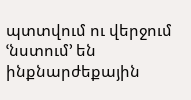պտտվում ու վերջում ՙնստում՚ են ինքնարժեքային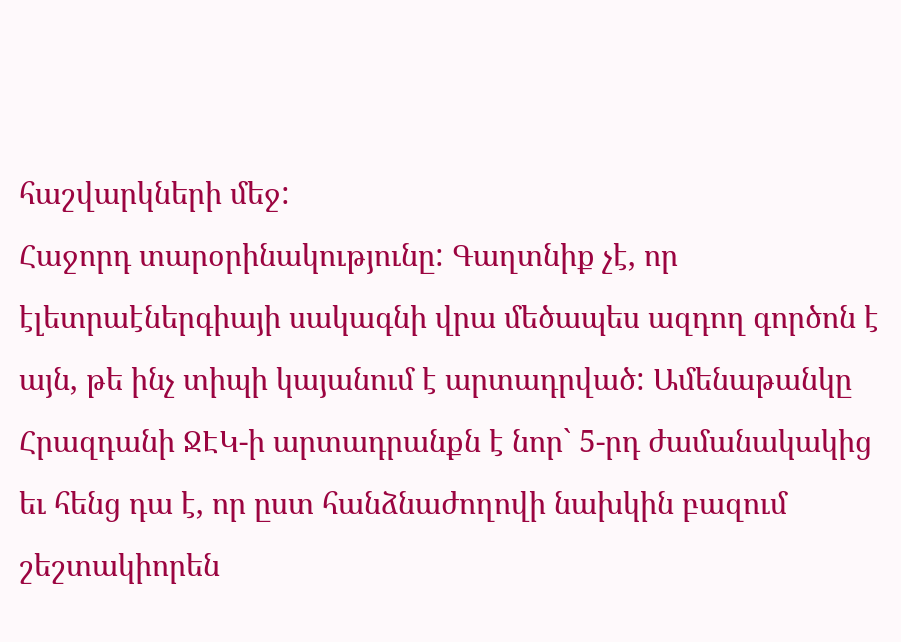հաշվարկների մեջ:
Հաջորդ տարօրինակությունը: Գաղտնիք չէ, որ էլետրաէներգիայի սակագնի վրա մեծապես ազդող գործոն է այն, թե ինչ տիպի կայանում է արտադրված: Ամենաթանկը Հրազդանի ՋԷԿ-ի արտադրանքն է նոր` 5-րդ ժամանակակից եւ հենց դա է, որ ըստ հանձնաժողովի նախկին բազում շեշտակիորեն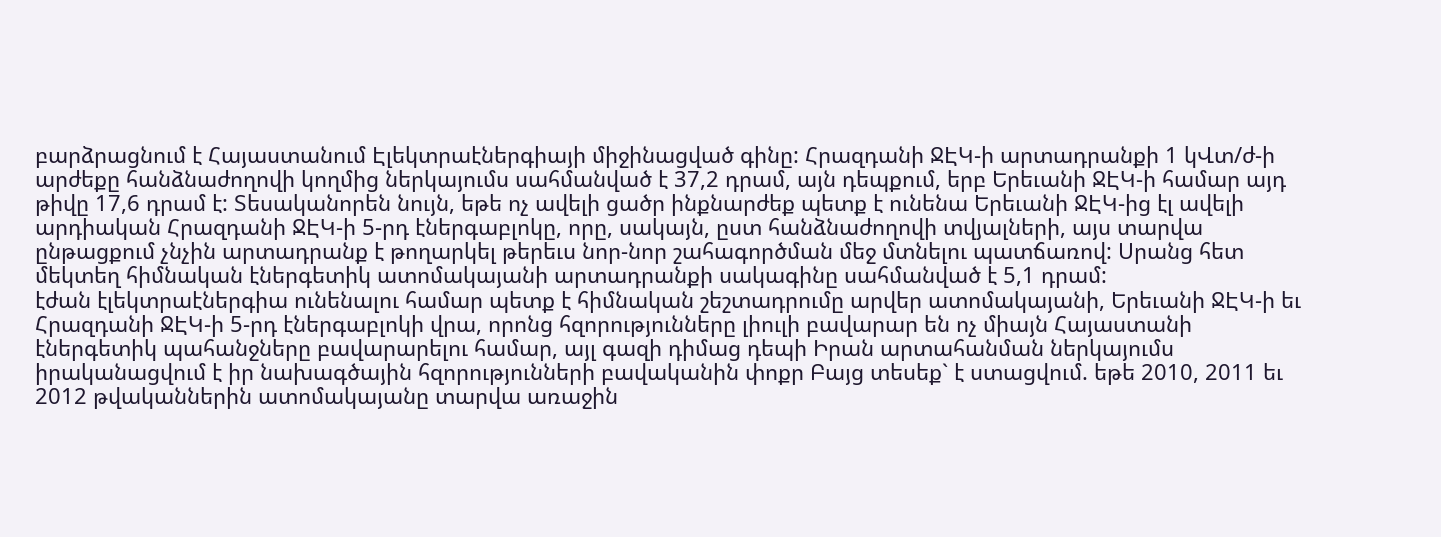բարձրացնում է Հայաստանում Էլեկտրաէներգիայի միջինացված գինը: Հրազդանի ՋԷԿ-ի արտադրանքի 1 կՎտ/ժ-ի արժեքը հանձնաժողովի կողմից ներկայումս սահմանված է 37,2 դրամ, այն դեպքում, երբ Երեւանի ՋԷԿ-ի համար այդ թիվը 17,6 դրամ է: Տեսականորեն նույն, եթե ոչ ավելի ցածր ինքնարժեք պետք է ունենա Երեւանի ՋԷԿ-ից էլ ավելի արդիական Հրազդանի ՋԷԿ-ի 5-րդ էներգաբլոկը, որը, սակայն, ըստ հանձնաժողովի տվյալների, այս տարվա ընթացքում չնչին արտադրանք է թողարկել թերեւս նոր-նոր շահագործման մեջ մտնելու պատճառով: Սրանց հետ մեկտեղ հիմնական էներգետիկ ատոմակայանի արտադրանքի սակագինը սահմանված է 5,1 դրամ:
էժան էլեկտրաէներգիա ունենալու համար պետք է հիմնական շեշտադրումը արվեր ատոմակայանի, Երեւանի ՋԷԿ-ի եւ Հրազդանի ՋԷԿ-ի 5-րդ էներգաբլոկի վրա, որոնց հզորությունները լիուլի բավարար են ոչ միայն Հայաստանի էներգետիկ պահանջները բավարարելու համար, այլ գազի դիմաց դեպի Իրան արտահանման ներկայումս իրականացվում է իր նախագծային հզորությունների բավականին փոքր Բայց տեսեք` է ստացվում. եթե 2010, 2011 եւ 2012 թվականներին ատոմակայանը տարվա առաջին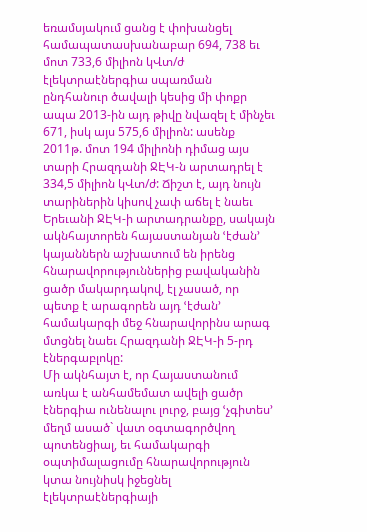եռամսյակում ցանց է փոխանցել համապատասխանաբար 694, 738 եւ մոտ 733,6 միլիոն կՎտ/ժ էլեկտրաէներգիա սպառման ընդհանուր ծավալի կեսից մի փոքր  ապա 2013-ին այդ թիվը նվազել է մինչեւ 671, իսկ այս 575,6 միլիոն: ասենք 2011թ. մոտ 194 միլիոնի դիմաց այս տարի Հրազդանի ՋԷԿ-ն արտադրել է 334,5 միլիոն կՎտ/ժ: Ճիշտ է, այդ նույն տարիներին կիսով չափ աճել է նաեւ Երեւանի ՋԷԿ-ի արտադրանքը, սակայն ակնհայտորեն հայաստանյան ՙէժան՚ կայաններն աշխատում են իրենց հնարավորություններից բավականին ցածր մակարդակով, էլ չասած, որ պետք է արագորեն այդ ՙէժան՚ համակարգի մեջ հնարավորինս արագ մտցնել նաեւ Հրազդանի ՋԷԿ-ի 5-րդ էներգաբլոկը:
Մի ակնհայտ է, որ Հայաստանում առկա է անհամեմատ ավելի ցածր էներգիա ունենալու լուրջ, բայց ՙչգիտես՚ մեղմ ասած` վատ օգտագործվող պոտենցիալ, եւ համակարգի օպտիմալացումը հնարավորություն կտա նույնիսկ իջեցնել էլեկտրաէներգիայի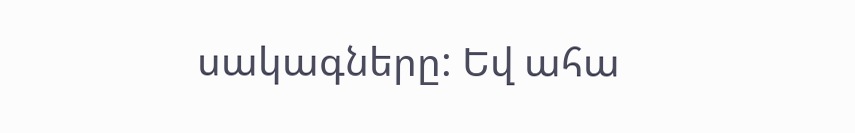սակագները: Եվ ահա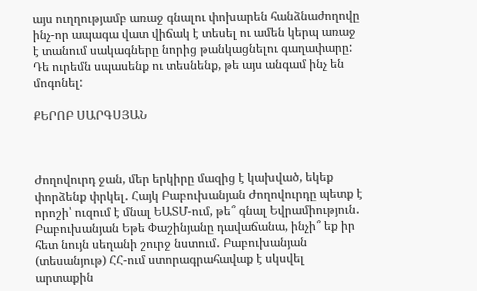այս ուղղությամբ առաջ գնալու փոխարեն հանձնաժողովը ինչ-որ ապագա վատ վիճակ է տեսել ու ամեն կերպ առաջ է տանում սակագները նորից թանկացնելու գաղափարը: Դե ուրեմն սպասենք ու տեսնենք, թե այս անգամ ինչ են մոգոնել:

ՔԵՐՈԲ ՍԱՐԳՍՅԱՆ



Ժողովուրդ ջան, մեր երկիրը մազից է կախված, եկեք փորձենք փրկել․ Հայկ Բաբուխանյան Ժողովուրդը պետք է որոշի՝ ուզում է մնալ ԵԱՏՄ-ում, թե՞ գնալ Եվրամիություն․ Բաբուխանյան Եթե Փաշինյանը դավաճանա, ինչի՞ եք իր հետ նույն սեղանի շուրջ նստում․ Բաբուխանյան (տեսանյութ) ՀՀ-ում ստորագրահավաք է սկսվել արտաքին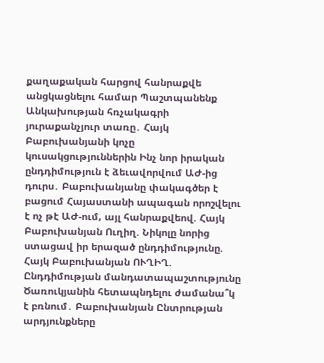քաղաքական հարցով հանրաքվե անցկացնելու համար Պաշտպանենք Անկախության հռչակագրի յուրաքանչյուր տառը․ Հայկ Բաբուխանյանի կոչը կուսակցություններին Ինչ նոր իրական ընդդիմություն է ձեւավորվում ԱԺ-ից դուրս․ Բաբուխանյանը փակագծեր է բացում Հայաստանի ապագան որոշվելու է ոչ թէ ԱԺ-ում, այլ հանրաքվեով. Հայկ Բաբուխանյան Ուղիղ. Նիկոլը նորից ստացավ իր երազած ընդդիմությունը. Հայկ Բաբուխանյան ՈՒՂԻՂ. Ընդդիմության մանդատապաշտությունը Ծառուկյանին հետապնդելու ժամանա՞կ է բռնում․ Բաբուխանյան Ընտրության արդյունքները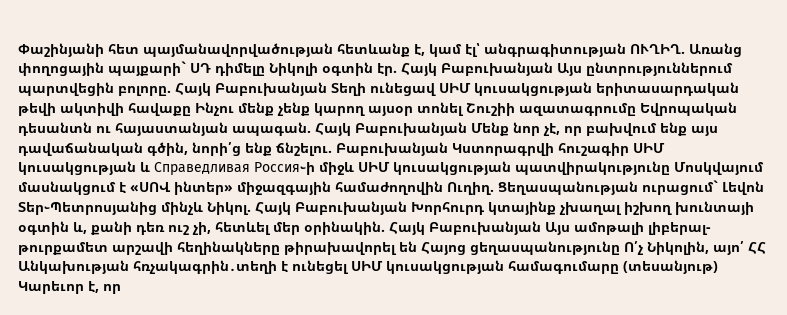Փաշինյանի հետ պայմանավորվածության հետևանք է, կամ էլ՝ անգրագիտության ՈՒՂԻՂ. Առանց փողոցային պայքարի` ՍԴ դիմելը Նիկոլի օգտին էր. Հայկ Բաբուխանյան Այս ընտրություններում պարտվեցին բոլորը. Հայկ Բաբուխանյան Տեղի ունեցավ ՍԻՄ կուսակցության երիտասարդական թեվի ակտիվի հավաքը Ինչու մենք չենք կարող այսօր տոնել Շուշիի ազատագրումը Եվրոպական դեսանտն ու հայաստանյան ապագան. Հայկ Բաբուխանյան Մենք նոր չէ, որ բախվում ենք այս դավաճանական գծին, նորի՛ց ենք ճնշելու. Բաբուխանյան Կստորագրվի հուշագիր ՍԻՄ կուսակցության և Справедливая Россия֊ի միջև ՍԻՄ կուսակցության պատվիրակությունը Մոսկվայում մասնակցում է «ՍՈՎ ինտեր» միջազգային համաժողովին Ուղիղ. Ցեղասպանության ուրացում` Լեվոն Տեր֊Պետրոսյանից մինչև Նիկոլ. Հայկ Բաբուխանյան Խորհուրդ կտայինք չխաղալ իշխող խունտայի օգտին և, քանի դեռ ուշ չի, հետևել մեր օրինակին. Հայկ Բաբուխանյան Այս ամոթալի լիբերալ-թուրքամետ արշավի հեղինակները թիրախավորել են Հայոց ցեղասպանությունը Ո՛չ Նիկոլին, այո՛ ՀՀ Անկախության հռչակագրին․տեղի է ունեցել ՍԻՄ կուսակցության համագումարը (տեսանյութ) Կարեւոր է, որ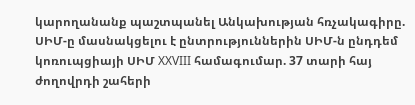կարողանանք պաշտպանել Անկախության հռչակագիրը. ՍԻՄ-ը մասնակցելու է ընտրություններին ՍԻՄ-ն ընդդեմ կոռուպցիայի ՍԻՄ XXVIII համագումար. 37 տարի հայ ժողովրդի շահերի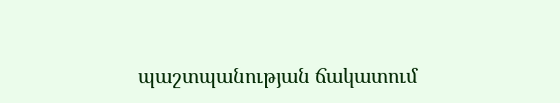պաշտպանության ճակատում